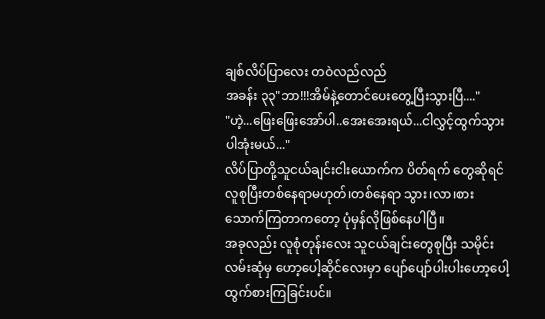ချစ်လိပ်ပြာလေး တဝဲလည်လည်
အခန်း ၃၃"ဘာ!!!အိမ်နဲ့တောင်ပေးတွေ့ပြီးသွားပြီ...."
"ဟဲ့...ဖြေးဖြေးအော်ပါ..အေးအေးရယ်...ငါလွှင့်ထွက်သွားပါအုံးမယ်..."
လိပ်ပြာတို့သူငယ်ချင်းငါးယောက်က ပိတ်ရက် တွေဆိုရင် လူစုပြီးတစ်နေရာမဟုတ်၊တစ်နေရာ သွား၊လာ၊စားသောက်ကြတာကတော့ ပုံမှန်လိုဖြစ်နေပါပြီ။
အခုလည်း လူစုံတုန်းလေး သူငယ်ချင်းတွေစုပြီး သမိုင်းလမ်းဆုံမှ ဟော့ပေါ့ဆိုင်လေးမှာ ပျော်ပျော်ပါးပါးဟော့ပေါ့ထွက်စားကြခြင်းပင်။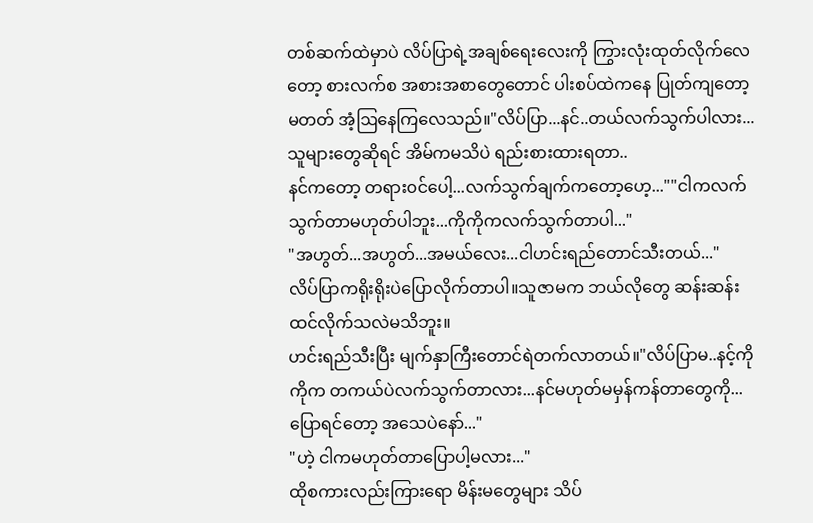တစ်ဆက်ထဲမှာပဲ လိပ်ပြာရဲ့အချစ်ရေးလေးကို ကြွားလုံးထုတ်လိုက်လေတော့ စားလက်စ အစားအစာတွေတောင် ပါးစပ်ထဲကနေ ပြုတ်ကျတော့မတတ် အံ့ဩနေကြလေသည်။"လိပ်ပြာ...နင်..တယ်လက်သွက်ပါလား...သူများတွေဆိုရင် အိမ်ကမသိပဲ ရည်းစားထားရတာ..
နင်ကတော့ တရား၀င်ပေါ့...လက်သွက်ချက်ကတော့ဟေ့...""ငါကလက်သွက်တာမဟုတ်ပါဘူး...ကိုကိုကလက်သွက်တာပါ..."
"အဟွတ်...အဟွတ်...အမယ်လေး...ငါဟင်းရည်တောင်သီးတယ်..."
လိပ်ပြာကရိုးရိုးပဲပြောလိုက်တာပါ။သူဇာမက ဘယ်လိုတွေ ဆန်းဆန်းထင်လိုက်သလဲမသိဘူး။
ဟင်းရည်သီးပြီး မျက်နှာကြီးတောင်ရဲတက်လာတယ်။"လိပ်ပြာမ..နင့်ကိုကိုက တကယ်ပဲလက်သွက်တာလား...နင်မဟုတ်မမှန်ကန်တာတွေကို...ပြောရင်တော့ အသေပဲနော်..."
"ဟဲ့ ငါကမဟုတ်တာပြောပါ့မလား..."
ထိုစကားလည်းကြားရော မိန်းမတွေများ သိပ်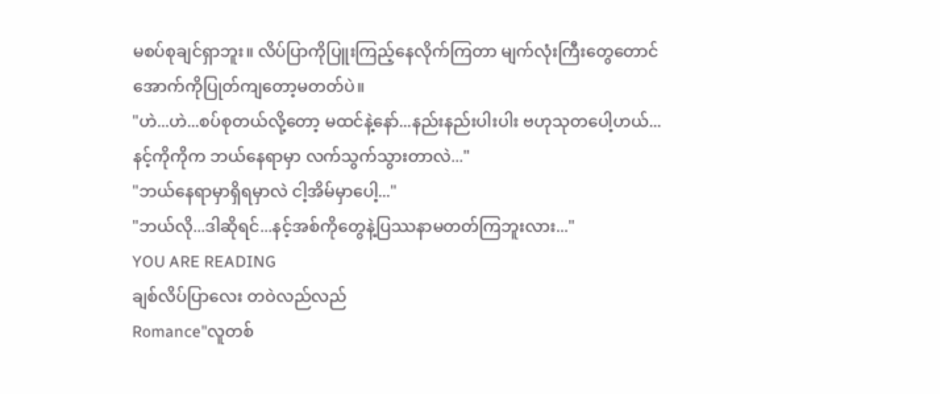မစပ်စုချင်ရှာဘူး။ လိပ်ပြာကိုပြူးကြည့်နေလိုက်ကြတာ မျက်လုံးကြီးတွေတောင် အောက်ကိုပြုတ်ကျတော့မတတ်ပဲ။
"ဟဲ...ဟဲ...စပ်စုတယ်လို့တော့ မထင်နဲ့နော်...နည်းနည်းပါးပါး ဗဟုသုတပေါ့ဟယ်...နင့်ကိုကိုက ဘယ်နေရာမှာ လက်သွက်သွားတာလဲ..."
"ဘယ်နေရာမှာရှိရမှာလဲ ငါ့အိမ်မှာပေါ့..."
"ဘယ်လို...ဒါဆိုရင်...နင့်အစ်ကိုတွေနဲ့ပြဿနာမတတ်ကြဘူးလား..."
YOU ARE READING
ချစ်လိပ်ပြာလေး တဝဲလည်လည်
Romance"လူတစ်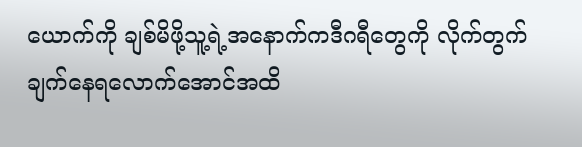ယောက်ကို ချစ်မိဖို့သူ့ရဲ့အနောက်ကဒီဂရီတွေကို လိုက်တွက်ချက်နေရလောက်အောင်အထိ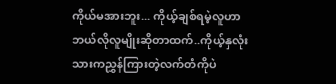ကိုယ်မအားဘူး... ကိုယ့်ချစ်ရမဲ့လူဟာ ဘယ်လိုလူမျိုးဆိုတာထက်..ကိုယ့်နှလုံးသားကညွှန်ကြားတဲ့လက်တံကိုပဲ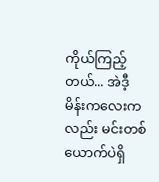ကိုယ်ကြည့်တယ်... အဲဒီ့မိန်းကလေးကလည်း မင်းတစ်ယောက်ပဲရှိ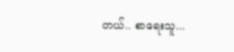တယ်.. စာရေးသူ...